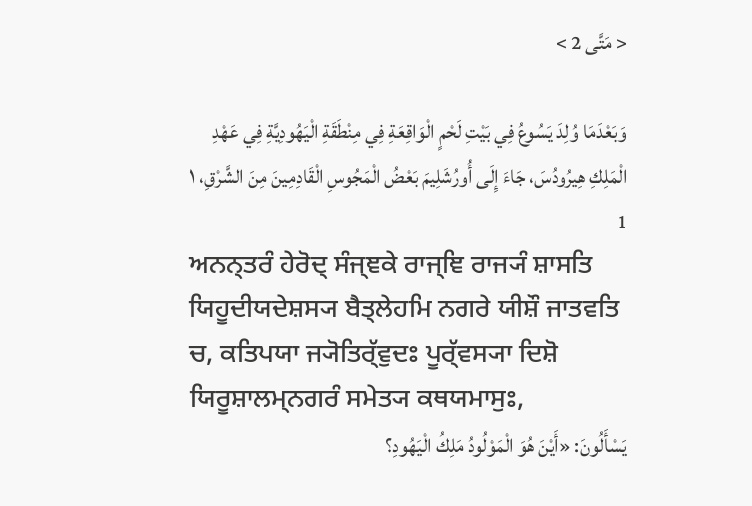< مَتَّى 2 >

وَبَعْدَمَا وُلِدَ يَسُوعُ فِي بَيْتِ لَحْمٍ الْوَاقِعَةِ فِي مِنْطَقَةِ الْيَهُودِيَّةِ فِي عَهْدِ الْمَلِكِ هِيرُودُسَ، جَاءَ إِلَى أُورُشَلِيمَ بَعْضُ الْمَجُوسِ الْقَادِمِينَ مِنَ الشَّرْقِ، ١ 1
ਅਨਨ੍ਤਰੰ ਹੇਰੋਦ੍ ਸੰਜ੍ਞਕੇ ਰਾਜ੍ਞਿ ਰਾਜ੍ਯੰ ਸ਼ਾਸਤਿ ਯਿਹੂਦੀਯਦੇਸ਼ਸ੍ਯ ਬੈਤ੍ਲੇਹਮਿ ਨਗਰੇ ਯੀਸ਼ੌ ਜਾਤਵਤਿ ਚ, ਕਤਿਪਯਾ ਜ੍ਯੋਤਿਰ੍ੱਵੁਦਃ ਪੂਰ੍ੱਵਸ੍ਯਾ ਦਿਸ਼ੋ ਯਿਰੂਸ਼ਾਲਮ੍ਨਗਰੰ ਸਮੇਤ੍ਯ ਕਥਯਮਾਸੁਃ,
يَسْأَلُونَ: «أَيْنَ هُوَ الْمَوْلُودُ مَلِكُ الْيَهُودِ؟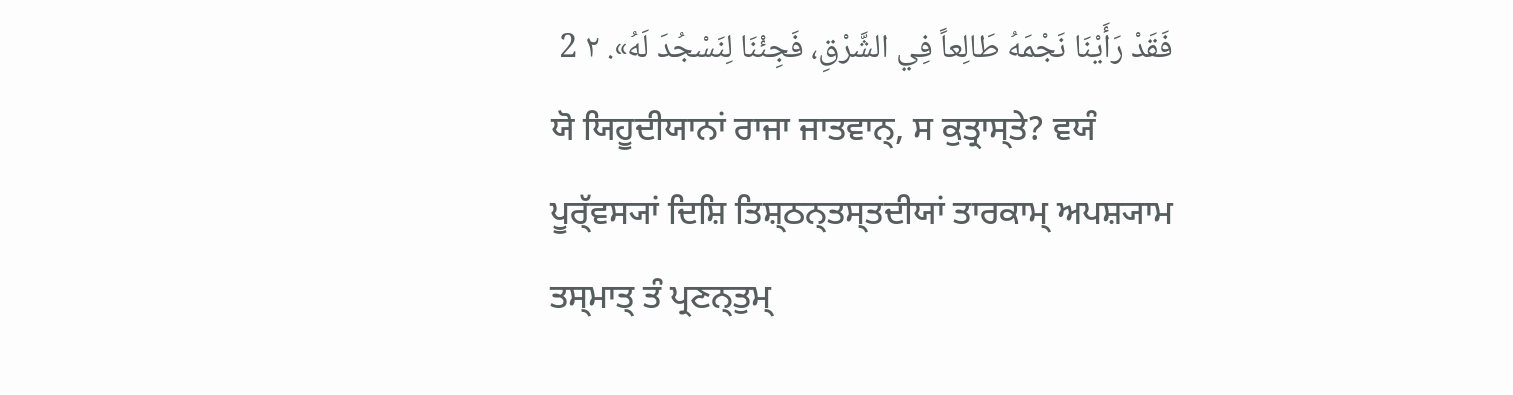فَقَدْ رَأَيْنَا نَجْمَهُ طَالِعاً فِي الشَّرْقِ، فَجِئْنَا لِنَسْجُدَ لَهُ». ٢ 2
ਯੋ ਯਿਹੂਦੀਯਾਨਾਂ ਰਾਜਾ ਜਾਤਵਾਨ੍, ਸ ਕੁਤ੍ਰਾਸ੍ਤੇ? ਵਯੰ ਪੂਰ੍ੱਵਸ੍ਯਾਂ ਦਿਸ਼ਿ ਤਿਸ਼੍ਠਨ੍ਤਸ੍ਤਦੀਯਾਂ ਤਾਰਕਾਮ੍ ਅਪਸ਼੍ਯਾਮ ਤਸ੍ਮਾਤ੍ ਤੰ ਪ੍ਰਣਨ੍ਤੁਮ੍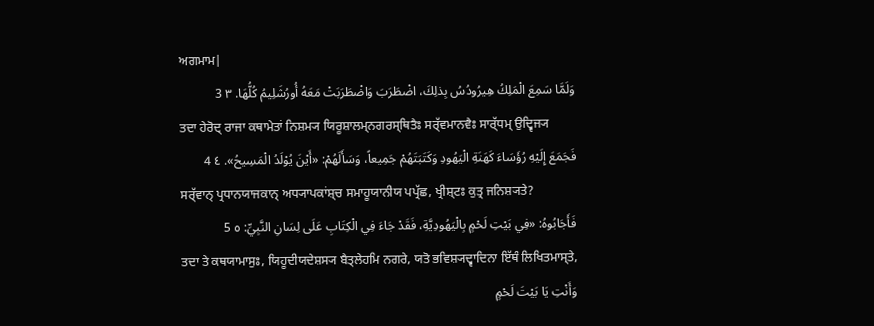ਅਗਮਾਮ|
وَلَمَّا سَمِعَ الْمَلِكُ هِيرُودُسُ بِذلِكَ، اضْطَرَبَ وَاضْطَرَبَتْ مَعَهُ أُورُشَلِيمُ كُلُّهَا. ٣ 3
ਤਦਾ ਹੇਰੋਦ੍ ਰਾਜਾ ਕਥਾਮੇਤਾਂ ਨਿਸ਼ਮ੍ਯ ਯਿਰੂਸ਼ਾਲਮ੍ਨਗਰਸ੍ਥਿਤੈਃ ਸਰ੍ੱਵਮਾਨਵੈਃ ਸਾਰ੍ੱਧਮ੍ ਉਦ੍ਵਿਜ੍ਯ
فَجَمَعَ إِلَيْهِ رُؤَسَاءَ كَهَنَةِ الْيَهُودِ وَكَتَبَتَهُمْ جَمِيعاً، وَسَأَلَهُمْ: «أَيْنَ يُوْلَدُ الْمَسِيحُ». ٤ 4
ਸਰ੍ੱਵਾਨ੍ ਪ੍ਰਧਾਨਯਾਜਕਾਨ੍ ਅਧ੍ਯਾਪਕਾਂਸ਼੍ਚ ਸਮਾਹੂਯਾਨੀਯ ਪਪ੍ਰੱਛ, ਖ੍ਰੀਸ਼੍ਟਃ ਕੁਤ੍ਰ ਜਨਿਸ਼੍ਯਤੇ?
فَأَجَابُوهُ: «فِي بَيْتِ لَحْمٍ بِالْيَهُودِيَّةِ، فَقَدْ جَاءَ فِي الْكِتَابِ عَلَى لِسَانِ النَّبِيِّ: ٥ 5
ਤਦਾ ਤੇ ਕਥਯਾਮਾਸੁਃ, ਯਿਹੂਦੀਯਦੇਸ਼ਸ੍ਯ ਬੈਤ੍ਲੇਹਮਿ ਨਗਰੇ, ਯਤੋ ਭਵਿਸ਼੍ਯਦ੍ਵਾਦਿਨਾ ਇੱਥੰ ਲਿਖਿਤਮਾਸ੍ਤੇ,
وَأَنْتِ يَا بَيْتَ لَحْمٍ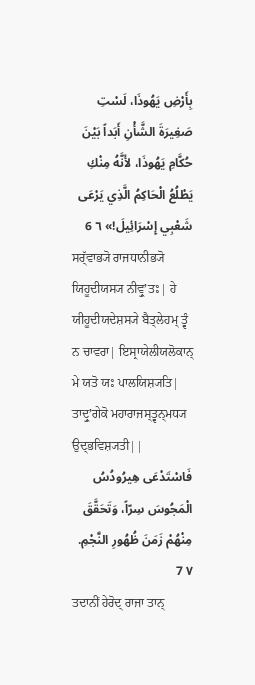بِأَرْضِ يَهُوذَا، لَسْتِ صَغِيرَةَ الشَّأْنِ أَبَداً بَيْنَ حُكَّامِ يَهُوذَا، لأَنَّهُ مِنْكِ يَطْلُعُ الْحَاكِمُ الَّذِي يَرْعَى شَعْبِي إِسْرَائِيلَ!» ٦ 6
ਸਰ੍ੱਵਾਭ੍ਯੋ ਰਾਜਧਾਨੀਭ੍ਯੋ ਯਿਹੂਦੀਯਸ੍ਯ ਨੀਵ੍ਰੁʼਤਃ| ਹੇ ਯੀਹੂਦੀਯਦੇਸ਼ਸ੍ਯੇ ਬੈਤ੍ਲੇਹਮ੍ ਤ੍ਵੰ ਨ ਚਾਵਰਾ| ਇਸ੍ਰਾਯੇਲੀਯਲੋਕਾਨ੍ ਮੇ ਯਤੋ ਯਃ ਪਾਲਯਿਸ਼੍ਯਤਿ| ਤਾਦ੍ਰੁʼਗੇਕੋ ਮਹਾਰਾਜਸ੍ਤ੍ਵਨ੍ਮਧ੍ਯ ਉਦ੍ਭਵਿਸ਼੍ਯਤੀ||
فَاسْتَدْعَى هِيرُودُسُ الْمَجُوسَ سِرّاً، وَتَحَقَّقَ مِنْهُمْ زَمَنَ ظُهُورِ النَّجْمِ. ٧ 7
ਤਦਾਨੀਂ ਹੇਰੋਦ੍ ਰਾਜਾ ਤਾਨ੍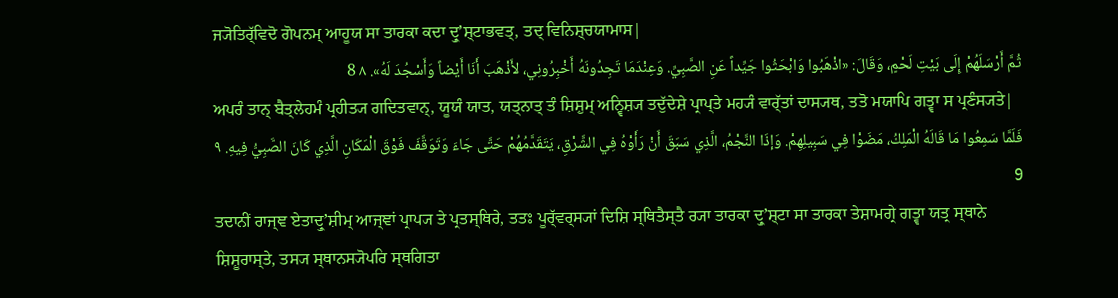ਜ੍ਯੋਤਿਰ੍ੱਵਿਦੋ ਗੋਪਨਮ੍ ਆਹੂਯ ਸਾ ਤਾਰਕਾ ਕਦਾ ਦ੍ਰੁʼਸ਼੍ਟਾਭਵਤ੍, ਤਦ੍ ਵਿਨਿਸ਼੍ਚਯਾਮਾਸ|
ثُمَّ أَرْسَلَهُمْ إِلَى بَيْتِ لَحْمٍ، وَقَالَ: «اذْهَبُوا وَابْحَثُوا جَيِّداً عَنِ الصَّبِيِّ. وَعِنْدَمَا تَجِدُونَهُ أَخْبِرُونِي، لأَذْهَبَ أَنَا أَيْضاً وَأَسْجُدَ لَهُ». ٨ 8
ਅਪਰੰ ਤਾਨ੍ ਬੈਤ੍ਲੇਹਮੰ ਪ੍ਰਹੀਤ੍ਯ ਗਦਿਤਵਾਨ੍, ਯੂਯੰ ਯਾਤ, ਯਤ੍ਨਾਤ੍ ਤੰ ਸ਼ਿਸ਼ੁਮ੍ ਅਨ੍ਵਿਸ਼੍ਯ ਤਦੁੱਦੇਸ਼ੇ ਪ੍ਰਾਪ੍ਤੇ ਮਹ੍ਯੰ ਵਾਰ੍ੱਤਾਂ ਦਾਸ੍ਯਥ, ਤਤੋ ਮਯਾਪਿ ਗਤ੍ਵਾ ਸ ਪ੍ਰਣੰਸ੍ਯਤੇ|
فَلَمَّا سَمِعُوا مَا قَالَهُ الْمَلِكُ، مَضَوْا فِي سَبِيلِهِمْ. وَإذَا النَّجْمُ، الَّذِي سَبَقَ أَنْ رَأَوْهُ فِي الشَّرْقِ، يَتَقَدَّمُهُمْ حَتَّى جَاءَ وَتَوَقَّفَ فَوْقَ الْمَكَانِ الَّذِي كَانَ الصَّبِيُّ فِيهِ. ٩ 9
ਤਦਾਨੀਂ ਰਾਜ੍ਞ ਏਤਾਦ੍ਰੁʼਸ਼ੀਮ੍ ਆਜ੍ਞਾਂ ਪ੍ਰਾਪ੍ਯ ਤੇ ਪ੍ਰਤਸ੍ਥਿਰੇ, ਤਤਃ ਪੂਰ੍ੱਵਰ੍ਸ੍ਯਾਂ ਦਿਸ਼ਿ ਸ੍ਥਿਤੈਸ੍ਤੈ ਰ੍ਯਾ ਤਾਰਕਾ ਦ੍ਰੁʼਸ਼੍ਟਾ ਸਾ ਤਾਰਕਾ ਤੇਸ਼ਾਮਗ੍ਰੇ ਗਤ੍ਵਾ ਯਤ੍ਰ ਸ੍ਥਾਨੇ ਸ਼ਿਸ਼ੂਰਾਸ੍ਤੇ, ਤਸ੍ਯ ਸ੍ਥਾਨਸ੍ਯੋਪਰਿ ਸ੍ਥਗਿਤਾ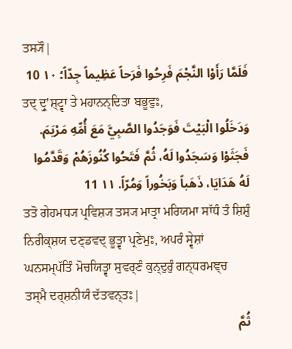ਤਸ੍ਯੌ|
فَلَمَّا رَأَوْا النَّجْمَ فَرِحُوا فَرَحاً عَظِيماً جِدّاً؛ ١٠ 10
ਤਦ੍ ਦ੍ਰੁʼਸ਼੍ਟ੍ਵਾ ਤੇ ਮਹਾਨਨ੍ਦਿਤਾ ਬਭੂਵੁਃ,
وَدَخَلُوا الْبَيْتَ فَوَجَدُوا الصَّبِيَّ مَعَ أُمِّهِ مَرْيَمَ. فَجَثَوْا وَسَجَدُوا لَهُ، ثُمَّ فَتَحُوا كُنُوزَهُمْ وَقَدَّمُوا لَهُ هَدَايَا، ذَهَباً وَبَخُوراً وَمُرّاً. ١١ 11
ਤਤੋ ਗੇਹਮਧ੍ਯ ਪ੍ਰਵਿਸ਼੍ਯ ਤਸ੍ਯ ਮਾਤ੍ਰਾ ਮਰਿਯਮਾ ਸਾੱਧੰ ਤੰ ਸ਼ਿਸ਼ੁੰ ਨਿਰੀਕ੍ਸ਼ਯ ਦਣ੍ਡਵਦ੍ ਭੂਤ੍ਵਾ ਪ੍ਰਣੇਮੁਃ, ਅਪਰੰ ਸ੍ਵੇਸ਼ਾਂ ਘਨਸਮ੍ਪੱਤਿੰ ਮੋਚਯਿਤ੍ਵਾ ਸੁਵਰ੍ਣੰ ਕੁਨ੍ਦੁਰੁੰ ਗਨ੍ਧਰਮਞ੍ਚ ਤਸ੍ਮੈ ਦਰ੍ਸ਼ਨੀਯੰ ਦੱਤਵਨ੍ਤਃ|
ثُمَّ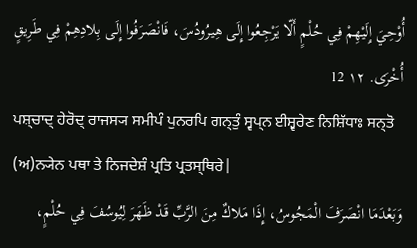أُوْحِيَ إِلَيْهِمْ فِي حُلْمٍ أَلّا يَرْجِعُوا إِلَى هِيرُودُسَ، فَانْصَرَفُوا إِلَى بِلادِهِمْ فِي طَرِيقٍ أُخْرَى. ١٢ 12
ਪਸ਼੍ਚਾਦ੍ ਹੇਰੋਦ੍ ਰਾਜਸ੍ਯ ਸਮੀਪੰ ਪੁਨਰਪਿ ਗਨ੍ਤੁੰ ਸ੍ਵਪ੍ਨ ਈਸ਼੍ਵਰੇਣ ਨਿਸ਼ਿੱਧਾਃ ਸਨ੍ਤੋ (ਅ)ਨ੍ਯੇਨ ਪਥਾ ਤੇ ਨਿਜਦੇਸ਼ੰ ਪ੍ਰਤਿ ਪ੍ਰਤਸ੍ਥਿਰੇ|
وَبَعْدَمَا انْصَرَفَ الْمَجُوسُ، إِذَا مَلاكٌ مِنَ الرَّبِّ قَدْ ظَهَرَ لِيُوسُفَ فِي حُلْمٍ،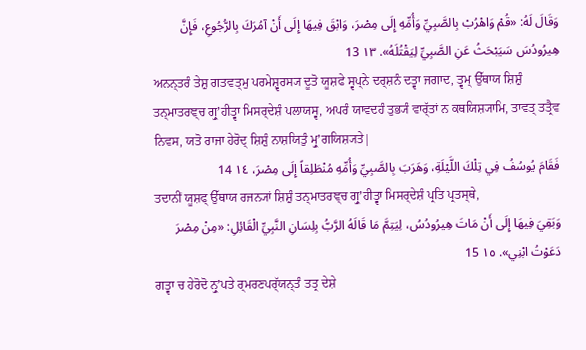وَقَالَ لَهُ: «قُمْ وَاهْرُبْ بِالصَّبِيِّ وَأُمِّهِ إِلَى مِصْرَ، وَابْقَ فِيهَا إِلَى أَنْ آمُرَكَ بِالرُّجُوعِ، فَإِنَّ هِيرُودُسَ سَيَبْحَثُ عَنِ الصَّبِيِّ لِيَقْتُلَهُ». ١٣ 13
ਅਨਨ੍ਤਰੰ ਤੇਸ਼ੁ ਗਤਵਤ੍ਮੁ ਪਰਮੇਸ਼੍ਵਰਸ੍ਯ ਦੂਤੋ ਯੂਸ਼ਫੇ ਸ੍ਵਪ੍ਨੇ ਦਰ੍ਸ਼ਨੰ ਦਤ੍ਵਾ ਜਗਾਦ, ਤ੍ਵਮ੍ ਉੱਥਾਯ ਸ਼ਿਸ਼ੁੰ ਤਨ੍ਮਾਤਰਞ੍ਚ ਗ੍ਰੁʼਹੀਤ੍ਵਾ ਮਿਸਰ੍ਦੇਸ਼ੰ ਪਲਾਯਸ੍ਵ, ਅਪਰੰ ਯਾਵਦਹੰ ਤੁਭ੍ਯੰ ਵਾਰ੍ੱਤਾਂ ਨ ਕਥਯਿਸ਼੍ਯਾਮਿ, ਤਾਵਤ੍ ਤਤ੍ਰੈਵ ਨਿਵਸ, ਯਤੋ ਰਾਜਾ ਹੇਰੋਦ੍ ਸ਼ਿਸ਼ੁੰ ਨਾਸ਼ਯਿਤੁੰ ਮ੍ਰੁʼਗਯਿਸ਼੍ਯਤੇ|
فَقَامَ يُوسُفُ فِي تِلْكَ اللَّيْلَةِ، وَهَرَبَ بِالصَّبِيِّ وَأُمِّهِ مُنْطَلِقاً إِلَى مِصْرَ، ١٤ 14
ਤਦਾਨੀਂ ਯੂਸ਼ਫ੍ ਉੱਥਾਯ ਰਜਨ੍ਯਾਂ ਸ਼ਿਸ਼ੁੰ ਤਨ੍ਮਾਤਰਞ੍ਚ ਗ੍ਰੁʼਹੀਤ੍ਵਾ ਮਿਸਰ੍ਦੇਸ਼ੰ ਪ੍ਰਤਿ ਪ੍ਰਤਸ੍ਥੇ,
وَبَقِيَ فِيهَا إِلَى أَنْ مَاتَ هِيرُودُسُ، لِيَتِمَّ مَا قَالَهُ الرَّبُّ بِلِسَانِ النَّبِيِّ الْقَائِلِ: «مِنْ مِصْرَ دَعَوْتُ ابْنِي». ١٥ 15
ਗਤ੍ਵਾ ਚ ਹੇਰੋਦੋ ਨ੍ਰੁʼਪਤੇ ਰ੍ਮਰਣਪਰ੍ੱਯਨ੍ਤੰ ਤਤ੍ਰ ਦੇਸ਼ੇ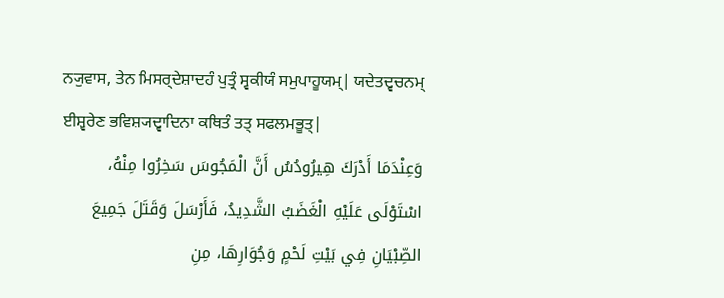ਨ੍ਯੁਵਾਸ, ਤੇਨ ਮਿਸਰ੍ਦੇਸ਼ਾਦਹੰ ਪੁਤ੍ਰੰ ਸ੍ਵਕੀਯੰ ਸਮੁਪਾਹੂਯਮ੍| ਯਦੇਤਦ੍ਵਚਨਮ੍ ਈਸ਼੍ਵਰੇਣ ਭਵਿਸ਼੍ਯਦ੍ਵਾਦਿਨਾ ਕਥਿਤੰ ਤਤ੍ ਸਫਲਮਭੂਤ੍|
وَعِنْدَمَا أَدْرَكَ هِيرُودُسُ أَنَّ الْمَجُوسَ سَخِرُوا مِنْهُ، اسْتَوْلَى عَلَيْهِ الْغَضَبُ الشَّدِيدُ، فَأَرْسَلَ وَقَتَلَ جَمِيعَ الصِّبْيَانِ فِي بَيْتِ لَحْمٍ وَجُوَارِهَا، مِنِ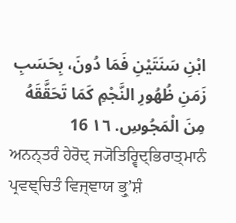ابْنِ سَنَتَيْنِ فَمَا دُونَ، بِحَسَبِ زَمَنِ ظُهُورِ النَّجْمِ كَمَا تَحَقَّقَهُ مِنَ الْمَجُوسِ. ١٦ 16
ਅਨਨ੍ਤਰੰ ਹੇਰੋਦ੍ ਜ੍ਯੋਤਿਰ੍ਵਿਦ੍ਭਿਰਾਤ੍ਮਾਨੰ ਪ੍ਰਵਞ੍ਚਿਤੰ ਵਿਜ੍ਞਾਯ ਭ੍ਰੁʼਸ਼ੰ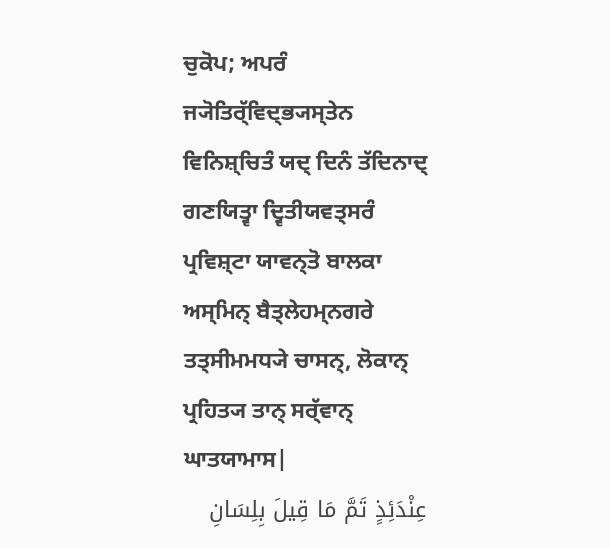ਚੁਕੋਪ; ਅਪਰੰ ਜ੍ਯੋਤਿਰ੍ੱਵਿਦ੍ਭ੍ਯਸ੍ਤੇਨ ਵਿਨਿਸ਼੍ਚਿਤੰ ਯਦ੍ ਦਿਨੰ ਤੱਦਿਨਾਦ੍ ਗਣਯਿਤ੍ਵਾ ਦ੍ਵਿਤੀਯਵਤ੍ਸਰੰ ਪ੍ਰਵਿਸ਼੍ਟਾ ਯਾਵਨ੍ਤੋ ਬਾਲਕਾ ਅਸ੍ਮਿਨ੍ ਬੈਤ੍ਲੇਹਮ੍ਨਗਰੇ ਤਤ੍ਸੀਮਮਧ੍ਯੇ ਚਾਸਨ੍, ਲੋਕਾਨ੍ ਪ੍ਰਹਿਤ੍ਯ ਤਾਨ੍ ਸਰ੍ੱਵਾਨ੍ ਘਾਤਯਾਮਾਸ|
عِنْدَئِذٍ تَمَّ مَا قِيلَ بِلِسَانِ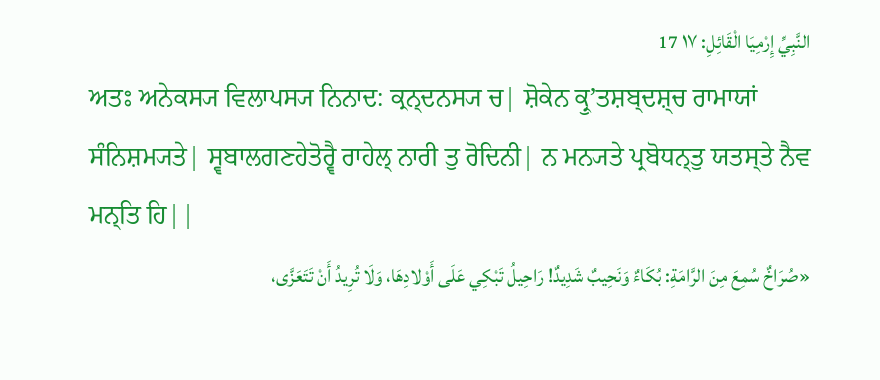النَّبِيِّ إِرْمِيَا الْقَائِلِ: ١٧ 17
ਅਤਃ ਅਨੇਕਸ੍ਯ ਵਿਲਾਪਸ੍ਯ ਨਿਨਾਦ: ਕ੍ਰਨ੍ਦਨਸ੍ਯ ਚ| ਸ਼ੋਕੇਨ ਕ੍ਰੁʼਤਸ਼ਬ੍ਦਸ਼੍ਚ ਰਾਮਾਯਾਂ ਸੰਨਿਸ਼ਮ੍ਯਤੇ| ਸ੍ਵਬਾਲਗਣਹੇਤੋਰ੍ਵੈ ਰਾਹੇਲ੍ ਨਾਰੀ ਤੁ ਰੋਦਿਨੀ| ਨ ਮਨ੍ਯਤੇ ਪ੍ਰਬੋਧਨ੍ਤੁ ਯਤਸ੍ਤੇ ਨੈਵ ਮਨ੍ਤਿ ਹਿ||
«صُرَاخٌ سُمِعَ مِنَ الرَّامَةِ: بُكَاءٌ وَنَحِيبٌ شَدِيدٌ! رَاحِيلُ تَبْكِي عَلَى أَوْلادِهَا، وَلَا تُرِيدُ أَنْ تَتَعَزَّى،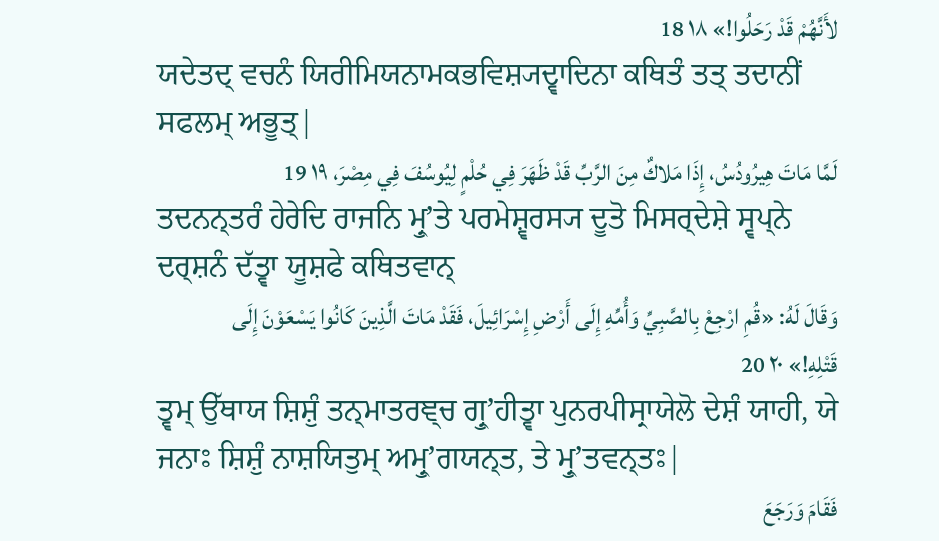لأَنَّهُمْ قَدْ رَحَلُوا!» ١٨ 18
ਯਦੇਤਦ੍ ਵਚਨੰ ਯਿਰੀਮਿਯਨਾਮਕਭਵਿਸ਼੍ਯਦ੍ਵਾਦਿਨਾ ਕਥਿਤੰ ਤਤ੍ ਤਦਾਨੀਂ ਸਫਲਮ੍ ਅਭੂਤ੍|
لَمَّا مَاتَ هِيرُودُسُ، إِذَا مَلاكٌ مِنَ الرَّبِّ قَدْ ظَهَرَ فِي حُلْمٍ لِيُوسُفَ فِي مِصْرَ، ١٩ 19
ਤਦਨਨ੍ਤਰੰ ਹੇਰੇਦਿ ਰਾਜਨਿ ਮ੍ਰੁʼਤੇ ਪਰਮੇਸ਼੍ਵਰਸ੍ਯ ਦੂਤੋ ਮਿਸਰ੍ਦੇਸ਼ੇ ਸ੍ਵਪ੍ਨੇ ਦਰ੍ਸ਼ਨੰ ਦੱਤ੍ਵਾ ਯੂਸ਼ਫੇ ਕਥਿਤਵਾਨ੍
وَقَالَ لَهُ: «قُمِ ارْجِعْ بِالصَّبِيِّ وَأُمِّهِ إِلَى أَرْضِ إِسْرَائِيلَ، فَقَدْ مَاتَ الَّذِينَ كَانُوا يَسْعَوْنَ إِلَى قَتْلِهِ!» ٢٠ 20
ਤ੍ਵਮ੍ ਉੱਥਾਯ ਸ਼ਿਸ਼ੁੰ ਤਨ੍ਮਾਤਰਞ੍ਚ ਗ੍ਰੁʼਹੀਤ੍ਵਾ ਪੁਨਰਪੀਸ੍ਰਾਯੇਲੋ ਦੇਸ਼ੰ ਯਾਹੀ, ਯੇ ਜਨਾਃ ਸ਼ਿਸ਼ੁੰ ਨਾਸ਼ਯਿਤੁਮ੍ ਅਮ੍ਰੁʼਗਯਨ੍ਤ, ਤੇ ਮ੍ਰੁʼਤਵਨ੍ਤਃ|
فَقَامَ وَرَجَعَ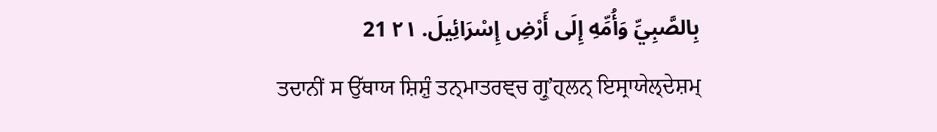بِالصَّبِيِّ وَأُمِّهِ إِلَى أَرْضِ إِسْرَائِيلَ. ٢١ 21
ਤਦਾਨੀਂ ਸ ਉੱਥਾਯ ਸ਼ਿਸ਼ੁੰ ਤਨ੍ਮਾਤਰਞ੍ਚ ਗ੍ਰੁʼਹ੍ਲਨ੍ ਇਸ੍ਰਾਯੇਲ੍ਦੇਸ਼ਮ੍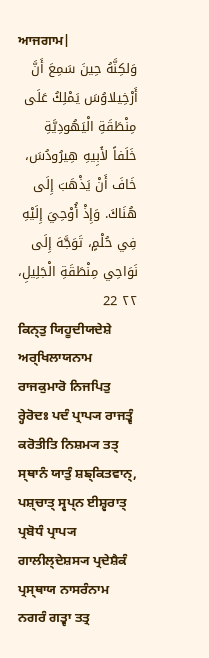ਆਜਗਾਮ|
وَلكِنَّهُ حِينَ سَمِعَ أَنَّ أَرْخِيلاوُسَ يَمْلِكُ عَلَى مِنْطَقَةِ الْيَهُودِيَّةِ خَلَفاً لأَبِيهِ هِيرُودُسَ، خَافَ أَنْ يَذْهَبَ إِلَى هُنَاكَ. وَإِذْ أُوْحِيَ إِلَيْهِ فِي حُلْمٍ، تَوَجَّهَ إِلَى نَوَاحِي مِنْطَقَةِ الْجَلِيلِ، ٢٢ 22
ਕਿਨ੍ਤੁ ਯਿਹੂਦੀਯਦੇਸ਼ੇ ਅਰ੍ਖਿਲਾਯਨਾਮ ਰਾਜਕੁਮਾਰੋ ਨਿਜਪਿਤੁ ਰ੍ਹੇਰੋਦਃ ਪਦੰ ਪ੍ਰਾਪ੍ਯ ਰਾਜਤ੍ਵੰ ਕਰੋਤੀਤਿ ਨਿਸ਼ਮ੍ਯ ਤਤ੍ ਸ੍ਥਾਨੰ ਯਾਤੁੰ ਸ਼ਙ੍ਕਿਤਵਾਨ੍, ਪਸ਼੍ਚਾਤ੍ ਸ੍ਵਪ੍ਨ ਈਸ਼੍ਵਰਾਤ੍ ਪ੍ਰਬੋਧੰ ਪ੍ਰਾਪ੍ਯ ਗਾਲੀਲ੍ਦੇਸ਼ਸ੍ਯ ਪ੍ਰਦੇਸ਼ੈਕੰ ਪ੍ਰਸ੍ਥਾਯ ਨਾਸਰੰਨਾਮ ਨਗਰੰ ਗਤ੍ਵਾ ਤਤ੍ਰ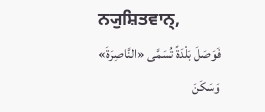ਨ੍ਯੁਸ਼ਿਤਵਾਨ੍,
فَوَصَلَ بَلْدَةً تُسَمَّى «النَّاصِرَةَ» وَسَكَنَ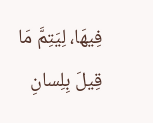فِيهَا، لِيَتِمَّ مَا قِيلَ بِلِسانِ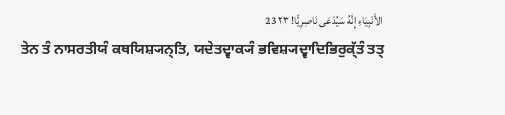الأَنْبِيَاءِ إِنَّهُ سَيُدْعَى نَاصِرِيًّا! ٢٣ 23
ਤੇਨ ਤੰ ਨਾਸਰਤੀਯੰ ਕਥਯਿਸ਼੍ਯਨ੍ਤਿ, ਯਦੇਤਦ੍ਵਾਕ੍ਯੰ ਭਵਿਸ਼੍ਯਦ੍ਵਾਦਿਭਿਰੁਕ੍ੱਤੰ ਤਤ੍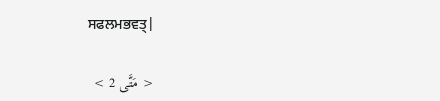ਸਫਲਮਭਵਤ੍|

< مَتَّى 2 >